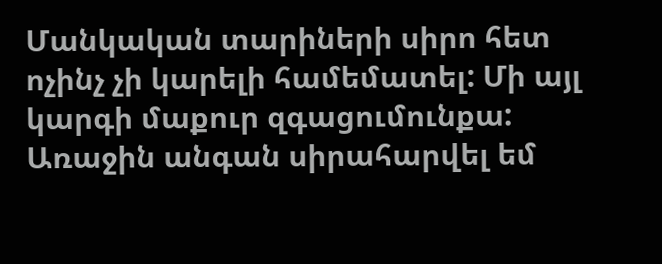Մանկական տարիների սիրո հետ ոչինչ չի կարելի համեմատել: Մի այլ կարգի մաքուր զգացումունքա:
Առաջին անգան սիրահարվել եմ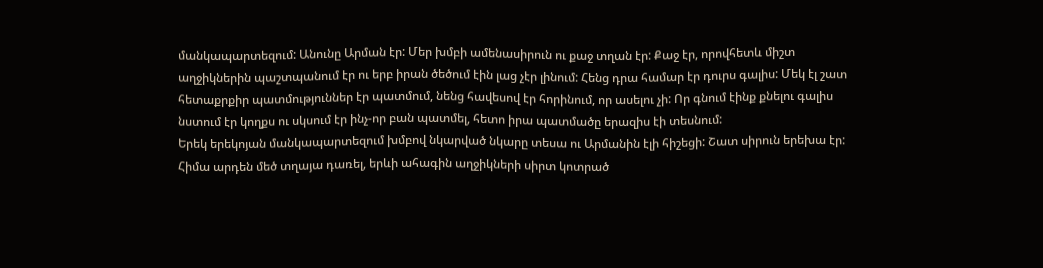մանկապարտեզում: Անունը Արման էր: Մեր խմբի ամենասիրուն ու քաջ տղան էր: Քաջ էր, որովհետև միշտ աղջիկներին պաշտպանում էր ու երբ իրան ծեծում էին լաց չէր լինում: Հենց դրա համար էր դուրս գալիս: Մեկ էլ շատ հետաքրքիր պատմություններ էր պատմում, նենց հավեսով էր հորինում, որ ասելու չի: Որ գնում էինք քնելու գալիս նստում էր կողքս ու սկսում էր ինչ-որ բան պատմել, հետո իրա պատմածը երազիս էի տեսնում:
Երեկ երեկոյան մանկապարտեզում խմբով նկարված նկարը տեսա ու Արմանին էլի հիշեցի: Շատ սիրուն երեխա էր: Հիմա արդեն մեծ տղայա դառել, երևի ահագին աղջիկների սիրտ կոտրած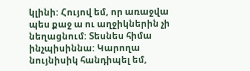կլինի: Հույով եմ, որ առաջվա պես քաջ ա ու աղջիկներին չի նեղացնում: Տեսնես հիմա ինչպիսիննա: Կարողա նույնիսիկ հանդիպել եմ,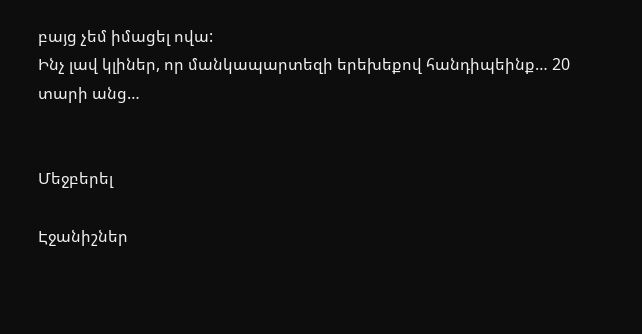բայց չեմ իմացել ովա:
Ինչ լավ կլիներ, որ մանկապարտեզի երեխեքով հանդիպեինք… 20 տարի անց…


Մեջբերել

Էջանիշներ